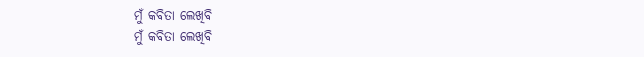ମୁଁ କବିତା ଲେଖିବି
ମୁଁ କବିତା ଲେଖିବି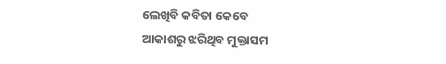ଲେଖିବି କବିତା କେବେ
ଆକାଶରୁ ଝରିଥିବ ମୁକ୍ତାସମ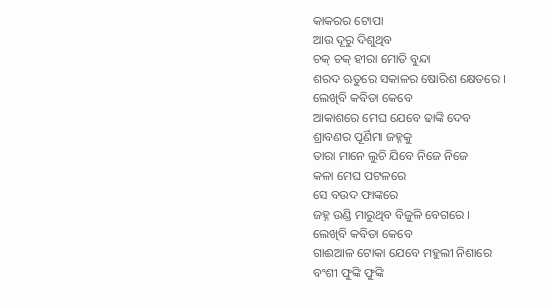କାକରର ଟୋପା
ଆଉ ଦୂରୁ ଦିଶୁଥିବ
ଚକ୍ ଚକ୍ ହୀରା ମୋତି ବୁନ୍ଦା
ଶରଦ ଋତୁରେ ସକାଳର ଷୋରିଶ କ୍ଷେତରେ ।
ଲେଖିବି କବିତା କେବେ
ଆକାଶରେ ମେଘ ଯେବେ ଢାଙ୍କି ଦେବ
ଶ୍ରାବଣର ପୂର୍ଣିମା ଜହ୍ନକୁ
ତାରା ମାନେ ଲୁଚି ଯିବେ ନିଜେ ନିଜେ
କଳା ମେଘ ପଟଳରେ
ସେ ବଉଦ ଫାଙ୍କରେ
ଜହ୍ନ ଉଣ୍ଡି ମାରୁଥିବ ବିଜୁଳି ବେଗରେ ।
ଲେଖିବି କବିତା କେବେ
ଗାଈଆଳ ଟୋକା ଯେବେ ମହୁଲୀ ନିଶାରେ
ବଂଶୀ ଫୁଙ୍କି ଫୁଙ୍କି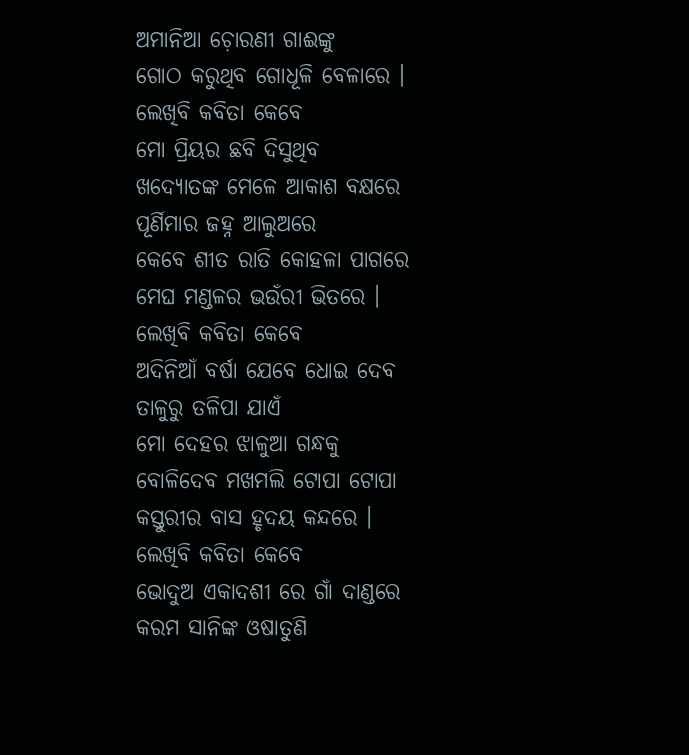ଅମାନିଆ ଚ଼ୋରଣୀ ଗାଈଙ୍କୁ
ଗୋଠ କରୁଥିବ ଗୋଧୂଳି ବେଳାରେ ।
ଲେଖିବି କବିତା କେବେ
ମୋ ପ୍ରିୟର ଛବି ଦିସୁଥିବ
ଖଦ୍ୟୋତଙ୍କ ମେଳେ ଆକାଶ ବକ୍ଷରେ
ପୂର୍ଣିମାର ଜହ୍ନ ଆଲୁଅରେ
କେବେ ଶୀତ ରାତି କୋହଳା ପାଗରେ
ମେଘ ମଣ୍ଡଳର ଭଉଁରୀ ଭିତରେ ।
ଲେଖିବି କବିତା କେବେ
ଅଦିନିଆଁ ବର୍ଷା ଯେବେ ଧୋଇ ଦେବ
ତାଳୁରୁ ତଳିପା ଯାଏଁ
ମୋ ଦେହର ଝାଳୁଆ ଗନ୍ଧକୁ
ବୋଳିଦେବ ମଖମଲି ଟୋପା ଟୋପା
କସ୍ତୁରୀର ବାସ ହୃଦୟ କନ୍ଦରେ ।
ଲେଖିବି କବିତା କେବେ
ଭୋଦୁଅ ଏକାଦଶୀ ରେ ଗାଁ ଦାଣ୍ଡରେ
କରମ ସାନିଙ୍କ ଓଷାତୁଣି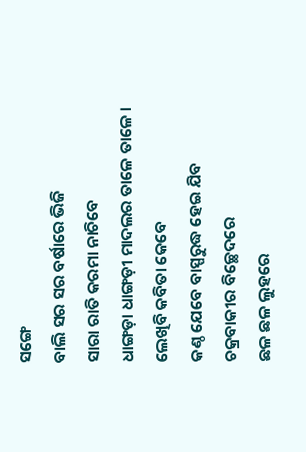ସଙ୍ଗେ
ବାଲି ସର ସର ବର୍ଷାରେ ଭିଜି
ସାରା ରାତି କରମା ନାଚିବେ
ଧାଙ୍ଗଡ଼ା ଧାଙ୍ଗଡ଼ୀ ମାଦଲର ତାଳେ ତାଳେ ।
ଲେଖିବି କବିତା କେବେ
କଣ୍ଠ ଯେବେ ବାସ୍ପରୁଦ୍ଧ ହେଇ ଯିବ
ଚକ୍ରବାକୀର ବିଚ୍ଛେଦରେ
ଛଳ ଛଳ ଲୁହରେ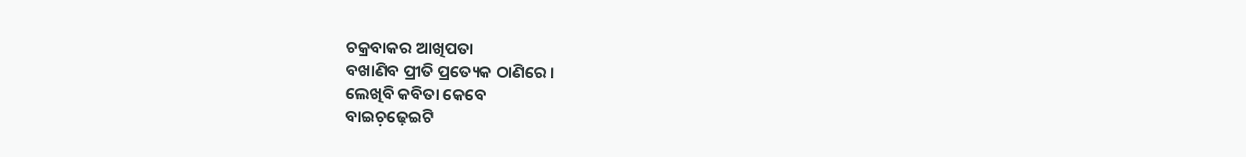ଚକ୍ରବାକର ଆଖିପତା
ବଖାଣିବ ପ୍ରୀତି ପ୍ରତ୍ୟେକ ଠାଣିରେ ।
ଲେଖିବି କବିତା କେବେ
ବାଇଚ଼ଢ଼େଇଟି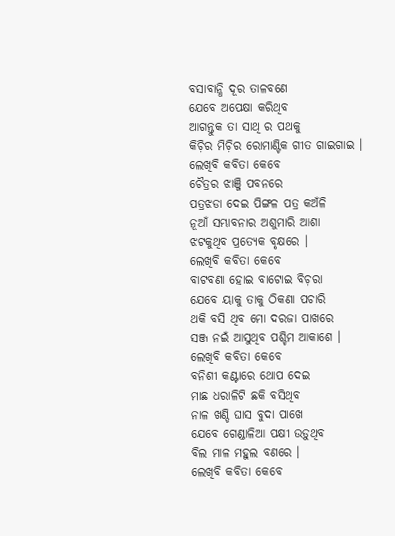ବସାବାନ୍ଧି ଦୂର ତାଳବଣେ
ଯେବେ ଅପେକ୍ଷା କରିଥିବ
ଆଗନ୍ତୁକ ତା ସାଥି ର ପଥକୁ
କିଚ଼ିର ମିଚ଼ିର ରୋମାଣ୍ଟିକ ଗୀତ ଗାଇଗାଇ ।
ଲେଖିବି କବିତା କେବେ
ଚୈତ୍ରର ଝାଞ୍ଜି ପବନରେ
ପତ୍ରଝଡା ଦେଇ ପିଙ୍ଗଳ ପତ୍ର କଅଁଳି
ନୂଆଁ ସମ୍ଭାବନାର ଅଶୁମାରି ଆଶା
ଝଟକୁଥିବ ପ୍ରତ୍ୟେକ ବୃକ୍ଷରେ ।
ଲେଖିବି କବିତା କେବେ
ବାଟବଣା ହୋଇ ବାଟୋଇ ବିଚ଼ରା
ଯେବେ ୟାକୁ ତାକୁ ଠିକଣା ପଚାରି
ଥକି ବସି ଥିବ ମୋ ଦରଜା ପାଖରେ
ସଞ୍ଜ ନଇଁ ଆସୁଥିବ ପଶ୍ଚିମ ଆକାଶେ ।
ଲେଖିବି କବିତା କେବେ
ବନିଶୀ କଣ୍ଟାରେ ଥୋପ ଦେଇ
ମାଛ ଧରାଳିଟି ଛକି ବସିଥିବ
ନାଳ ଖଣ୍ଡି ଘାସ ବୁଦା ପାଖେ
ଯେବେ ଗେଣ୍ଡାଳିଆ ପକ୍ଷୀ ଉଡ଼ୁଥିବ
ବିଲ ମାଳ ମହୁଲ ବଣରେ ।
ଲେଖିବି କବିତା କେବେ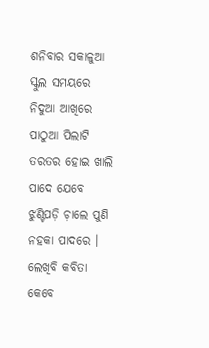ଶନିବାର ସକାଳୁଆ ସ୍କୁଲ ସମୟରେ
ନିଦୁଆ ଆଖିରେ ପାଠୁଆ ପିଲାଟି
ତରତର ହୋଇ ଖାଲି ପାଦେ ଯେବେ
ଝୁଣ୍ଟିପଡ଼ି ଚ଼ାଲେ ପୁଣି ନହକା ପାଦରେ ।
ଲେଖିବି କବିତା କେବେ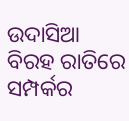ଉଦାସିଆ ବିରହ ରାତିରେ
ସମ୍ପର୍କର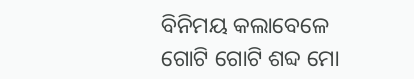ବିନିମୟ କଲାବେଳେ
ଗୋଟି ଗୋଟି ଶବ୍ଦ ମୋ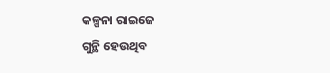କଳ୍ପନା ରାଇଜେ
ଗୁନ୍ଥି ହେଉଥିବ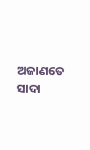ଅଜାଣତେ
ସାଦା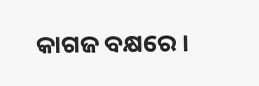କାଗଜ ବକ୍ଷରେ ।